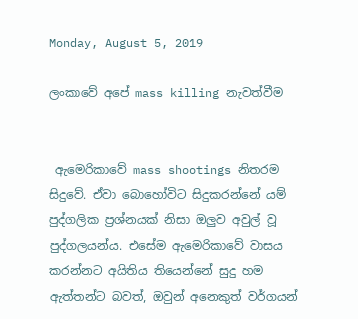Monday, August 5, 2019

ලංකාවේ අපේ mass killing නැවත්වීම


 ඇමෙරිකාවේ mass shootings නිතරම  සිදුවේ. ඒවා බොහෝවිට සිදුකරන්නේ යම් පුද්ගලික ප්‍රශ්නයක් නිසා ඔලුව අවුල් වූ පුද්ගලයන්ය. එසේම ඇමෙරිකාවේ වාසය කරන්නට අයිතිය තියෙන්නේ සුදු හම ඇත්තන්ට බවත්, ඔවුන් අනෙකුත් වර්ගයන්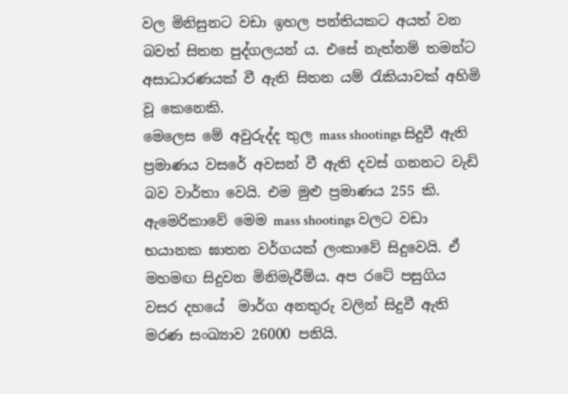වල මිනිසුනට වඩා ඉහල පන්තියකට අයත් වන බවත් සිතන පුද්ගලයන් ය. එසේ නැත්නම් තමන්ට අසාධාරණයක් වී ඇති සිතන යම් රැකියාවක් අහිමි වූ කෙනෙකි.
මෙලෙස මේ අවුරුද්ද තුල mass shootings සිදුවී ඇති ප්‍රමාණය වසරේ අවසන් වී ඇති දවස් ගනනට වැඩි බව වාර්තා වෙයි. එම මුළු ප්‍රමාණය 255 කි.
ඇමෙරිකාවේ මෙම mass shootings වලට වඩා භයානක ඝාතන වර්ගයක් ලංකාවේ සිදුවෙයි. ඒ මහමඟ සිදුවන මිනිමැරීම්ය. අප රටේ පසුගිය වසර දහයේ  මාර්ග අනතුරු වලින් සිදුවී ඇති මරණ සංඛ්‍යාව 26000 පනියි.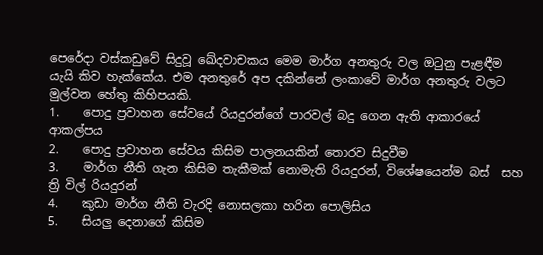පෙරේදා වස්කඩුවේ සිදුවූ ඛේදවාචකය මෙම මාර්ග අනතුරු වල ඔටුනු පැළඳීම යැයි කිව හැක්කේය. එම අනතුරේ අප දකින්නේ ලංකාවේ මාර්ග අනතුරු වලට මුල්වන හේතු කිහිපයකි.
1.    පොදු ප්‍රවාහන සේවයේ රියදුරන්ගේ පාරවල් බදු ගෙන ඇති ආකාරයේ ආකල්පය
2.    පොදු ප්‍රවාහන සේවය කිසිම පාලනයකින් තොරව සිදුවීම
3.    මාර්ග නීති ගැන කිසිම තැකීමක් නොමැති රියදුරන්, විශේෂයෙන්ම බස්  සහ ත්‍රි විල් රියදුරන්
4.    කුඩා මාර්ග නීති වැරදි නොසලකා හරින පොලිසිය
5.    සියලු දෙනාගේ කිසිම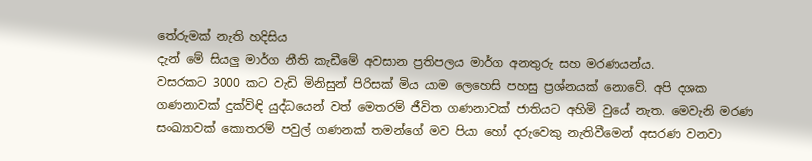තේරුමක් නැති හදිසිය
දැන් මේ සියලු මාර්ග නීති කැඩීමේ අවසාන ප්‍රතිපලය මාර්ග අනතුරු සහ මරණයන්ය.
වසරකට 3000 කට වැඩි මිනිසුන් පිරිසක් මිය යාම ලෙහෙසි පහසු ප්‍රශ්නයක් නොවේ. අපි දශක ගණනාවක් දුක්විඳි යුද්ධයෙන් වත් මෙතරම් ජීවිත ගණනාවක් ජාතියට අහිමි වුයේ නැත. මෙවැනි මරණ සංඛ්‍යාවක් කොතරම් පවුල් ගණනක් තමන්ගේ මව පියා හෝ දරුවෙකු නැතිවීමෙන් අසරණ වනවා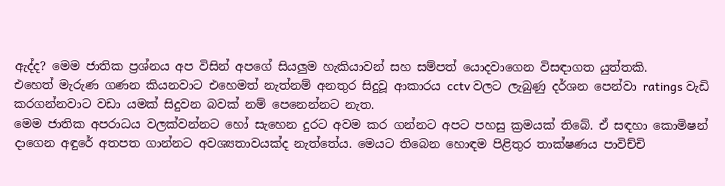ඇද්ද? මෙම ජාතික ප්‍රශ්නය අප විසින් අපගේ සියලුම හැකියාවන් සහ සම්පත් යොදවාගෙන විසඳාගත යුත්තකි.
එහෙත් මැරුණ ගණන කියනවාට එහෙමත් නැත්නම් අනතුර සිදුවූ ආකාරය cctv වලට ලැබුණු දර්ශන පෙන්වා ratings වැඩි කරගන්නවාට වඩා යමක් සිදුවන බවක් නම් පෙනෙන්නට නැත.
මෙම ජාතික අපරාධය වලක්වන්නට හෝ සැහෙන දුරට අවම කර ගන්නට අපට පහසු ක්‍රමයක් තිබේ. ඒ සඳහා කොමිෂන් දාගෙන අඳුරේ අතපත ගාන්නට අවශ්‍යතාවයක්ද නැත්තේය. මෙයට තිබෙන හොඳම පිළිතුර තාක්ෂණය පාවිච්චි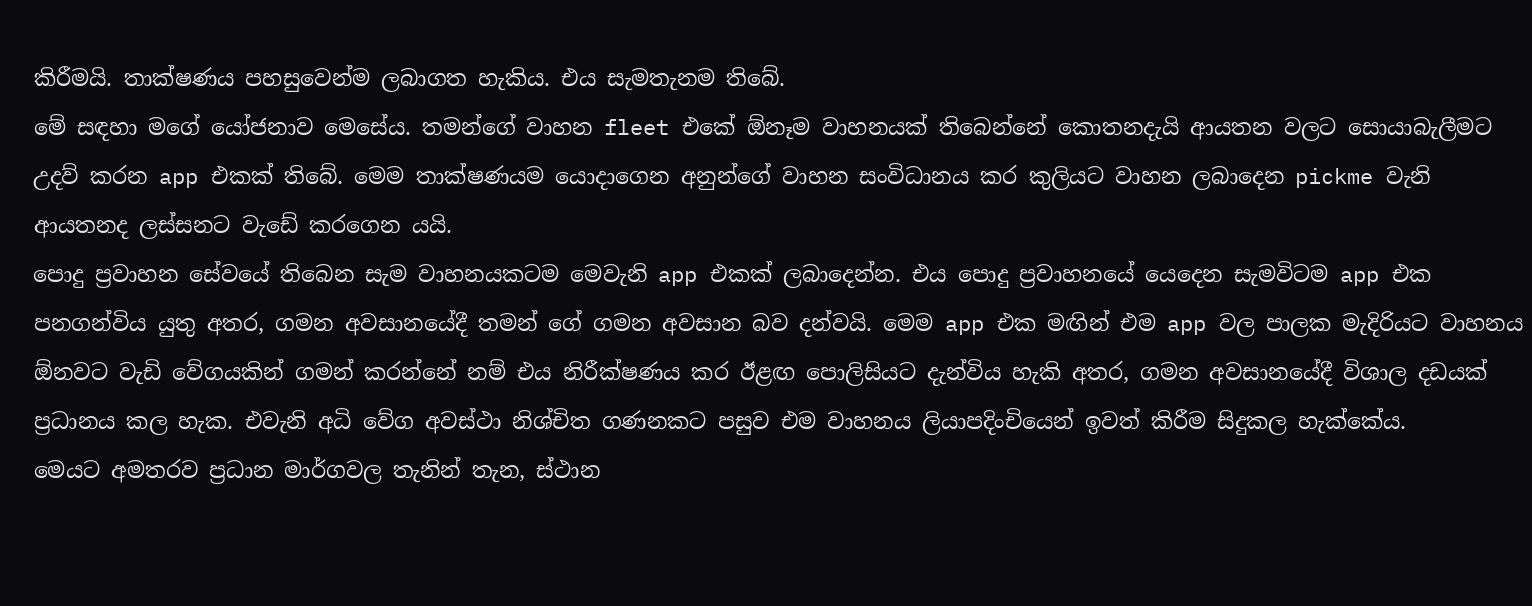කිරීමයි. තාක්ෂණය පහසුවෙන්ම ලබාගත හැකිය. එය සැමතැනම තිබේ.
මේ සඳහා මගේ යෝජනාව මෙසේය. තමන්ගේ වාහන fleet එකේ ඕනෑම වාහනයක් තිබෙන්නේ කොතනදැයි ආයතන වලට සොයාබැලීමට උදව් කරන app එකක් තිබේ. මෙම තාක්ෂණයම යොදාගෙන අනුන්ගේ වාහන සංවිධානය කර කුලියට වාහන ලබාදෙන pickme වැනි ආයතනද ලස්සනට වැඩේ කරගෙන යයි.
පොදු ප්‍රවාහන සේවයේ තිබෙන සැම වාහනයකටම මෙවැනි app එකක් ලබාදෙන්න. එය පොදු ප්‍රවාහනයේ යෙදෙන සැමවිටම app එක පනගන්විය යුතු අතර, ගමන අවසානයේදී තමන් ගේ ගමන අවසාන බව දන්වයි. මෙම app එක මඟින් එම app වල පාලක මැදිරියට වාහනය ඕනවට වැඩි වේගයකින් ගමන් කරන්නේ නම් එය නිරීක්ෂණය කර ඊළඟ පොලිසියට දැන්විය හැකි අතර, ගමන අවසානයේදී විශාල දඩයක් ප්‍රධානය කල හැක. එවැනි අධි වේග අවස්ථා නිශ්චිත ගණනකට පසුව එම වාහනය ලියාපදිංචියෙන් ඉවත් කිරීම සිදුකල හැක්කේය.
මෙයට අමතරව ප්‍රධාන මාර්ගවල තැනින් තැන, ස්ථාන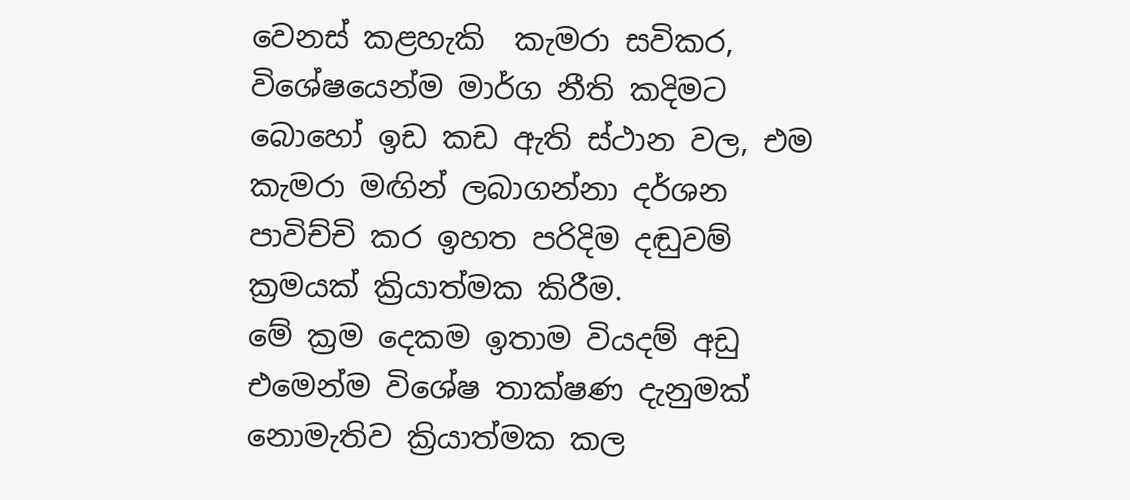වෙනස් කළහැකි  කැමරා සවිකර, විශේෂයෙන්ම මාර්ග නීති කදිමට බොහෝ ඉඩ කඩ ඇති ස්ථාන වල, එම කැමරා මඟින් ලබාගන්නා දර්ශන පාවිච්චි කර ඉහත පරිදිම දඬුවම් ක්‍රමයක් ක්‍රියාත්මක කිරීම.
මේ ක්‍රම දෙකම ඉතාම වියදම් අඩු එමෙන්ම විශේෂ තාක්ෂණ දැනුමක් නොමැතිව ක්‍රියාත්මක කල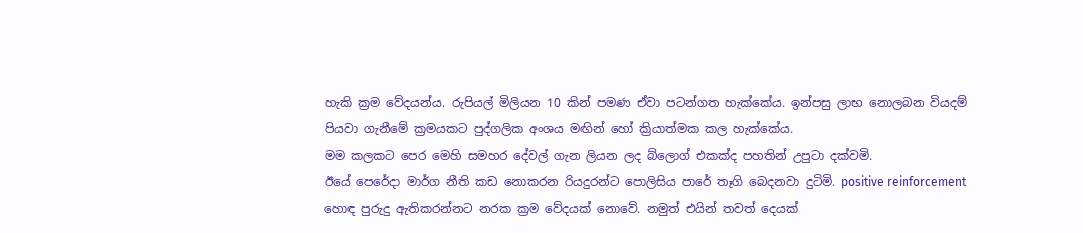හැකි ක්‍රම වේදයන්ය. රුපියල් මිලියන 10 කින් පමණ ඒවා පටන්ගත හැක්කේය. ඉන්පසු ලාභ නොලබන වියදම් පියවා ගැනීමේ ක්‍රමයකට පුද්ගලික අංශය මඟින් හෝ ක්‍රියාත්මක කල හැක්කේය.
මම කලකට පෙර මෙහි සමහර දේවල් ගැන ලියන ලද බ්ලොග් එකක්ද පහතින් උපුටා දක්වමි.
ඊයේ පෙරේදා මාර්ග නීති කඩ නොකරන රියදුරන්ට පොලිසිය පාරේ තෑගි බෙදනවා දුටිමි. positive reinforcement හොඳ පුරුදු ඇතිකරන්නට නරක ක්‍රම වේදයක් නොවේ. නමුත් එයින් තවත් දෙයක්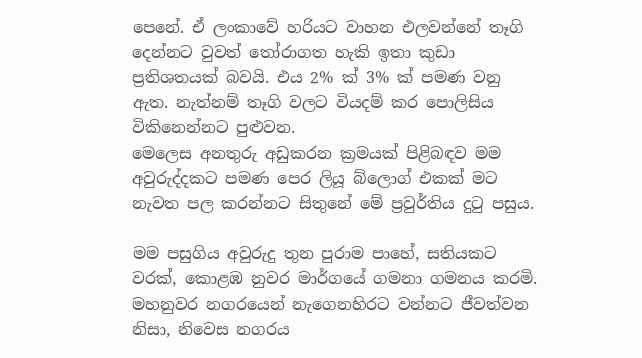පෙනේ. ඒ ලංකාවේ හරියට වාහන එලවන්නේ තෑගි දෙන්නට වුවත් තෝරාගත හැකි ඉතා කුඩා ප්‍රතිශතයක් බවයි. එය 2% ක් 3% ක් පමණ වනු ඇත. නැත්නම් තෑගි වලට වියදම් කර පොලිසිය විකිනෙන්නට පුළුවන.
මෙලෙස අනතුරු අඩුකරන ක්‍රමයක් පිළිබඳව මම අවුරුද්දකට පමණ පෙර ලියූ බ්ලොග් එකක් මට නැවත පල කරන්නට සිතුනේ මේ ප්‍රවුර්තිය දුටු පසුය.

මම පසුගිය අවුරුදු තුන පුරාම පාහේ, සතියකට වරක්, කොළඹ නුවර මාර්ගයේ ගමනා ගමනය කරමි. මහනුවර නගරයෙන් නැගෙනහිරට වන්නට ජීවත්වන නිසා, නිවෙස නගරය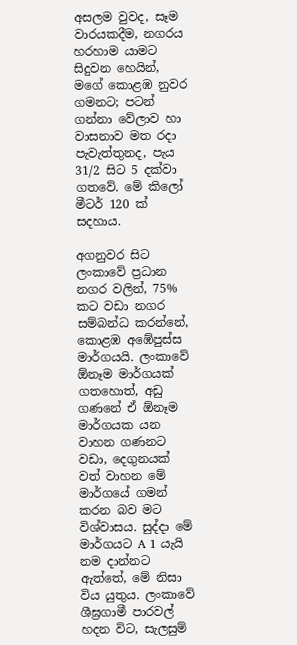අසලම වුවද, සෑම වාරයකදීම, නගරය හරහාම යාමට සිදුවන හෙයින්, මගේ කොළඹ නුවර ගමනට; පටන් ගන්නා වේලාව හා වාසනාව මත රදා පැවැත්තුනද, පැය 31/2 සිට 5 දක්වා ගතවේ. මේ කිලෝ මීටර් 120 ක් සදහාය.

අගනුවර සිට ලංකාවේ ප්‍රධාන නගර වලින්, 75% කට වඩා නගර සම්බන්ධ කරන්නේ, කොළඹ අඹේපුස්ස මාර්ගයයි. ලංකාවේ ඕනෑම මාර්ගයක් ගතහොත්, අඩු ගණනේ ඒ ඕනෑම මාර්ගයක යන වාහන ගණනට වඩා, දෙගුනයක් වත් වාහන මේ මාර්ගයේ ගමන් කරන බව මට විශ්වාසය. සුද්දා මේ මාර්ගයට A 1 යැයි නම දාන්නට ඇත්තේ, මේ නිසා විය යුතුය. ලංකාවේ ශීඝ්‍රගාමී පාරවල් හදන විට, සැලසුම්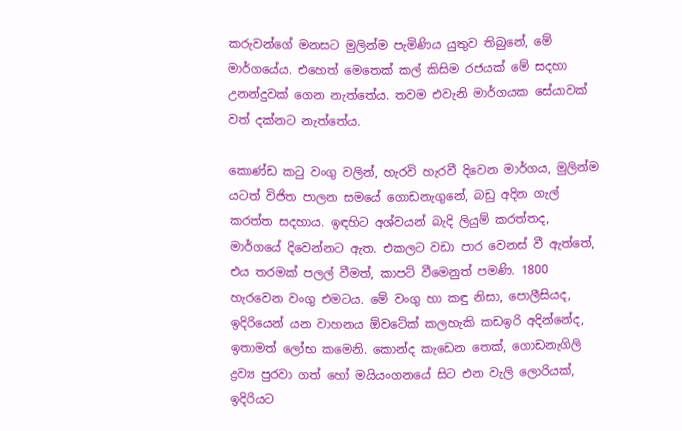කරුවන්ගේ මනසට මුලින්ම පැමිණිය යුතුව තිබුනේ, මේ මාර්ගයේය. එහෙත් මෙතෙක් කල් කිසිම රජයක් මේ සදහා උනන්දුවක් ගෙන නැත්තේය. තවම එවැනි මාර්ගයක සේයාවක් වත් දක්නට නැත්තේය.

කොණ්ඩ කටු වංගු වලින්, හැරවි හැරවී දිවෙන මාර්ගය, මුලින්ම යටත් විජිත පාලන සමයේ ගොඩනැගුනේ, බඩු අදින ගැල් කරත්ත සදහාය. ඉඳහිට අශ්වයන් බැදි ලියුම් කරත්තද, මාර්ගයේ දිවෙන්නට ඇත. එකලට වඩා පාර වෙනස් වී ඇත්තේ, එය තරමක් පලල් වීමත්, කාපට් වීමෙනුත් පමණි. 1800 හැරවෙන වංගු එමටය. මේ වංගු හා කඳු නිසා, පොලීසියද, ඉදිරියෙන් යන වාහනය ඕවටේක් කලහැකි කඩඉරි අදින්නේද, ඉතාමත් ලෝභ කමෙනි. කොන්ද කැඩෙන තෙක්, ගොඩනැගිලි ද්‍රව්‍ය පුරවා ගත් හෝ මයියංගනයේ සිට එන වැලි ලොරියක්, ඉදිරියට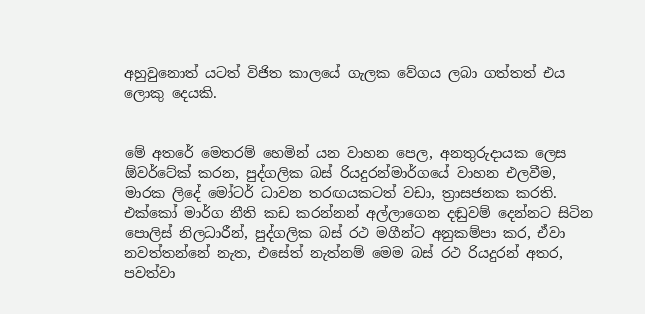අහුවුනොත් යටත් විජිත කාලයේ ගැලක වේගය ලබා ගත්තත් එය ලොකු දෙයකි.


මේ අතරේ මෙතරම් හෙමින් යන වාහන පෙල, අනතුරුදායක ලෙස ඕවර්ටේක් කරන, පුද්ගලික බස් රියදුරන්මාර්ගයේ වාහන එලවීම, මාරක ලිදේ මෝටර් ධාවන තරඟයකටත් වඩා, ත්‍රාසජනක කරති. එක්කෝ මාර්ග නීති කඩ කරන්නන් අල්ලාගෙන දඬුවම් දෙන්නට සිටින පොලිස් නිලධාරීන්, පුද්ගලික බස් රථ මගීන්ට අනුකම්පා කර, ඒවා නවත්තන්නේ නැත, එසේත් නැත්නම් මෙම බස් රථ රියදුරන් අතර, පවත්වා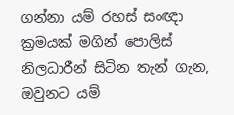ගන්නා යම් රහස් සංඥා ක්‍රමයක් මගින් පොලිස් නිලධාරීන් සිටින තැන් ගැන, ඔවුනට යම්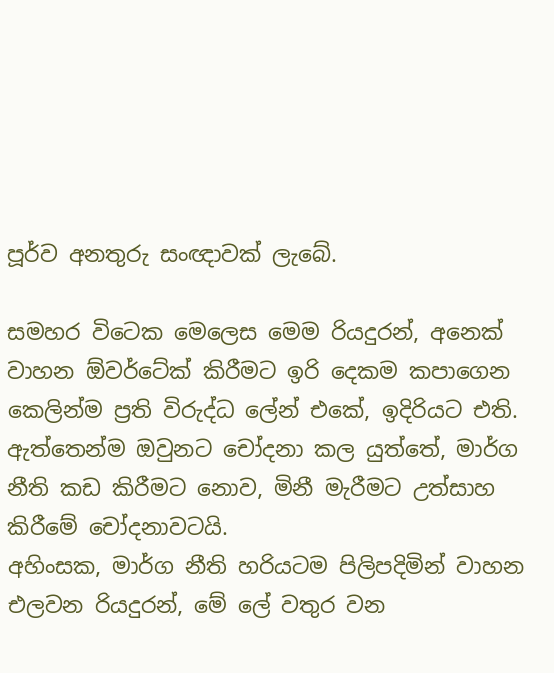පූර්ව අනතුරු සංඥාවක් ලැබේ.

සමහර විටෙක මෙලෙස මෙම රියදුරන්, අනෙක් වාහන ඕවර්ටේක් කිරීමට ඉරි දෙකම කපාගෙන කෙලින්ම ප්‍රති විරුද්ධ ලේන් එකේ, ඉදිරියට එති. ඇත්තෙන්ම ඔවුනට චෝදනා කල යුත්තේ, මාර්ග නීති කඩ කිරීමට නොව, මිනී මැරීමට උත්සාහ කිරීමේ චෝදනාවටයි.
අහිංසක, මාර්ග නීති හරියටම පිලිපදිමින් වාහන එලවන රියදුරන්, මේ ලේ වතුර වන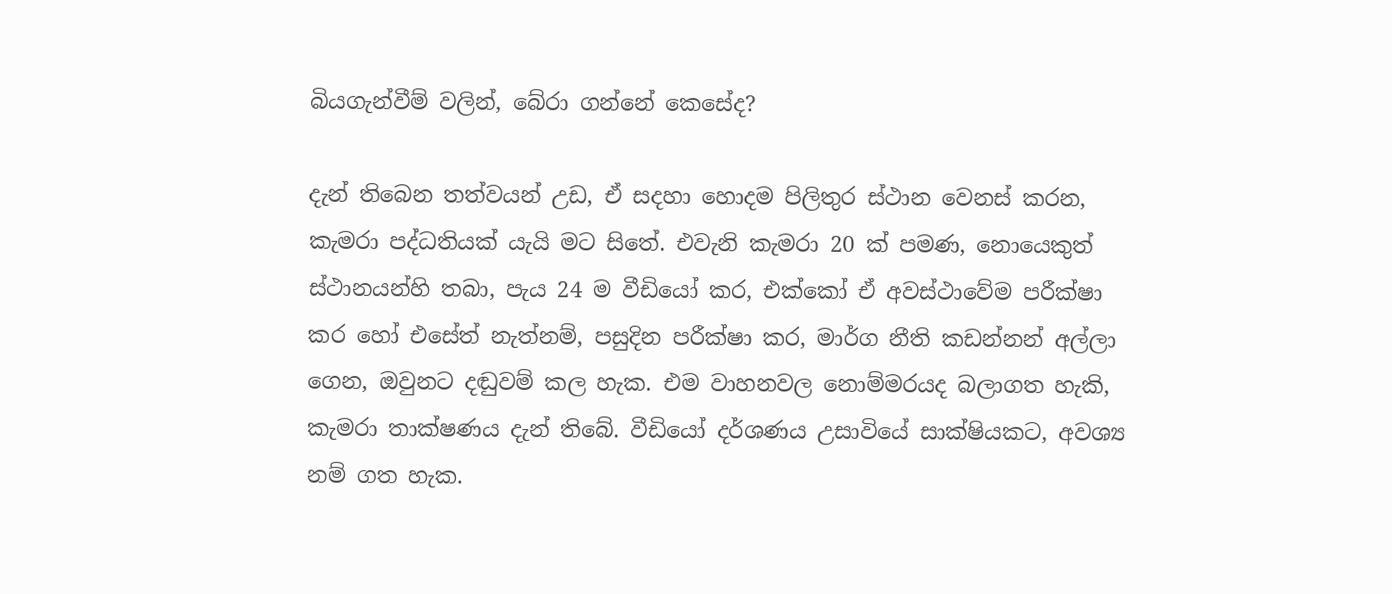බියගැන්වීම් වලින්, බේරා ගන්නේ කෙසේද?

දැන් තිබෙන තත්වයන් උඩ, ඒ සදහා හොදම පිලිතුර ස්ථාන වෙනස් කරන, කැමරා පද්ධතියක් යැයි මට සිතේ. එවැනි කැමරා 20 ක් පමණ, නොයෙකුත් ස්ථානයන්හි තබා, පැය 24 ම වීඩියෝ කර, එක්කෝ ඒ අවස්ථාවේම පරීක්ෂා කර හෝ එසේත් නැත්නම්, පසුදින පරීක්ෂා කර, මාර්ග නීති කඩන්නන් අල්ලා ගෙන, ඔවුනට දඬුවම් කල හැක. එම වාහනවල නොම්මරයද බලාගත හැකි, කැමරා තාක්ෂණය දැන් තිබේ. වීඩියෝ දර්ශණය උසාවියේ සාක්ෂියකට, අවශ්‍ය නම් ගත හැක.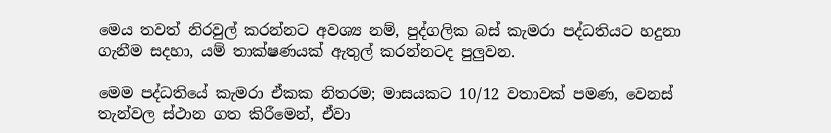මෙය තවත් නිරවුල් කරන්නට අවශ්‍ය නම්, පුද්ගලික බස් කැමරා පද්ධතියට හදුනා ගැනීම සදහා, යම් තාක්ෂණයක් ඇතුල් කරන්නටද පුලුවන.

මෙම පද්ධතියේ කැමරා ඒකක නිතරම; මාසයකට 10/12 වතාවක් පමණ, වෙනස් තැන්වල ස්ථාන ගත කිරීමෙන්, ඒවා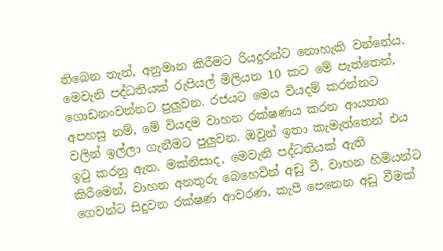තිබෙන තැන්, අනුමාන කිරීමට රියදුරන්ට නොහැකි වන්නේය. මෙවැනි පද්ධතියක් රුපියල් මිලියන 10 කට මේ පැත්තෙන්, ගොඩනංවන්නට පුලුවන. රජයට මෙය වියදම් කරන්නට අපහසු නම්, මේ වියදම වාහන රක්ෂණය කරන ආයතන වලින් ඉල්ලා ගැනීමට පුලුවන. ඔවුන් ඉතා කැමැත්තෙන් එය ඉටු කරනු ඇත. මක්නිසාද, මෙවැනි පද්ධතියක් ඇති කිරීමෙන්, වාහන අනතුරු බෙහෙවින් අඩු වී, වාහන හිමියන්ට ගෙවන්ට සිදුවන රක්ෂණ ආවරණ, කැපී පෙනෙන අඩු වීමක්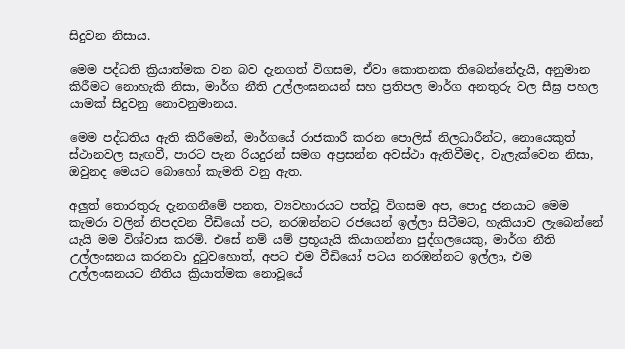සිදුවන නිසාය.

මෙම පද්ධති ක්‍රියාත්මක වන බව දැනගත් විගසම, ඒවා කොතනක තිබෙන්නේදැයි, අනුමාන කිරීමට නොහැකි නිසා, මාර්ග නීති උල්ලංඝනයන් සහ ප්‍රතිපල මාර්ග අනතුරු වල සීඝ්‍ර පහල යාමක් සිදුවනු නොවනුමානය.

මෙම පද්ධතිය ඇති කිරීමෙන්, මාර්ගයේ රාජකාරී කරන පොලිස් නිලධාරීන්ට, නොයෙකුත් ස්ථානවල සැඟවී, පාරට පැන රියදුරන් සමග අප්‍රසන්න අවස්ථා ඇතිවීමද, වැලැක්වෙන නිසා, ඔවුනද මෙයට බොහෝ කැමති වනු ඇත.

අලුත් තොරතුරු දැනගනීමේ පනත, ව්‍යවහාරයට පත්වූ විගසම අප, පොදු ජනයාට මෙම කැමරා වලින් නිපදවන වීඩියෝ පට, නරඹන්නට රජයෙන් ඉල්ලා සිටීමට, හැකියාව ලැබෙන්නේ යැයි මම විශ්වාස කරමි. එසේ නම් යම් ප්‍රභූයැයි කියාගන්නා පුද්ගලයෙකු, මාර්ග නීති උල්ලංඝනය කරනවා දුටුවහොත්, අපට එම වීඩියෝ පටය නරඹන්නට ඉල්ලා, එම උල්ලංඝනයට නීතිය ක්‍රියාත්මක නොවූයේ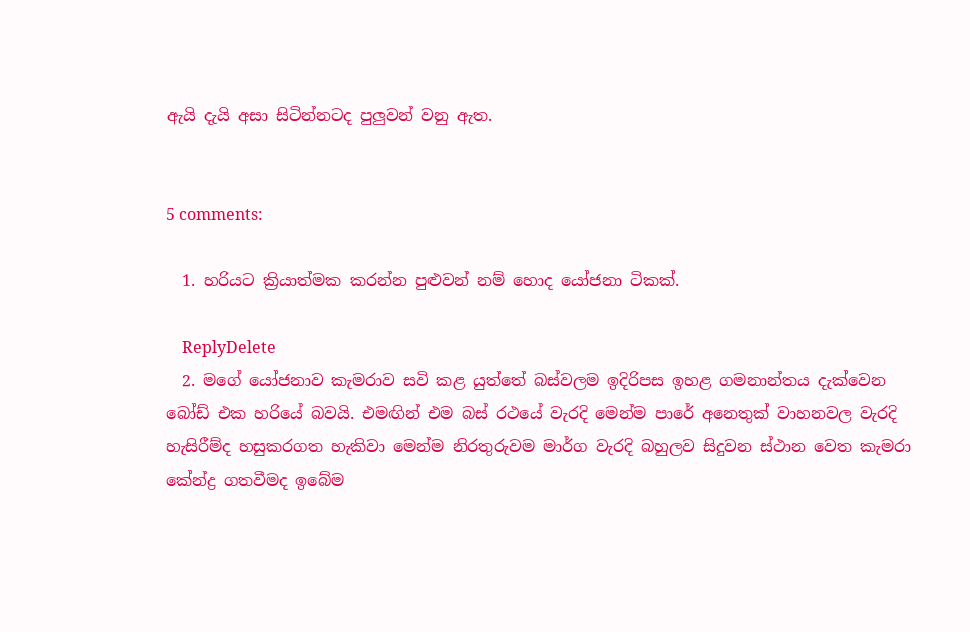ඇයි දැයි අසා සිටින්නටද පුලුවන් වනු ඇත.


5 comments:

  1. හරියට ක්‍රියාත්මක කරන්න පුළුවන් නම් හොද යෝජනා ටිකක්.

    ReplyDelete
  2. මගේ යෝජනාව කැමරාව සවි කළ යුත්තේ බස්වලම ඉදිරිපස ඉහළ ගමනාන්තය දැක්වෙන බෝඩ් එක හරියේ බවයි. එමඟින් එම බස් රථයේ වැරදි මෙන්ම පාරේ අනෙතුක් වාහනවල වැරදි හැසිරීම්ද හසුකරගත හැකිවා මෙන්ම නිරතුරුවම මාර්ග වැරදි බහුලව සිදුවන ස්ථාන වෙත කැමරා කේන්ද්‍ර ගතවීමද ඉබේම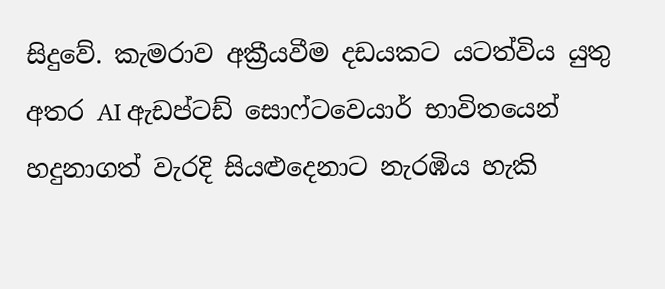සිදුවේ. කැමරාව අක්‍රීයවීම දඩයකට යටත්විය යුතු අතර AI ඇඩප්ටඩ් සොෆ්ටවෙයාර් භාවිතයෙන් හදුනාගත් වැරදි සියළුදෙනාට නැරඹිය හැකි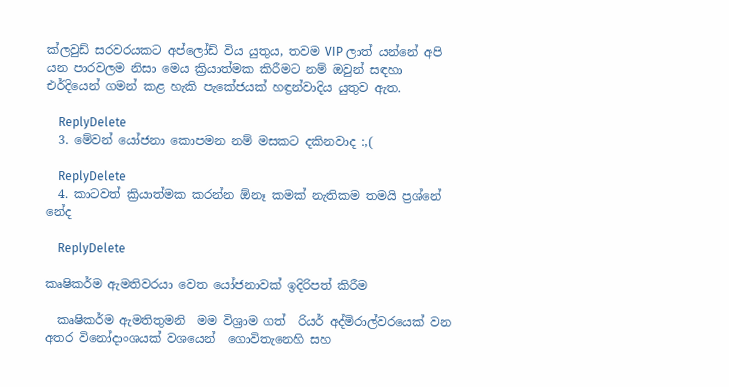ක්ලවුඩ් සරවරයකට අප්ලෝඩ් විය යුතුය, තවම VIP ලාත් යන්නේ අපි යන පාරවලම නිසා මෙය ක්‍රියාත්මක කිරීමට නම් ඔවුන් සඳහා එර්දියෙන් ගමන් කළ හැකි පැකේජයක් හඳ්‍රන්වාදිය යුතුව ඇත.

    ReplyDelete
  3. මේවන් යෝජනා කොපමන නම් මසකට දකිනවාද :,(

    ReplyDelete
  4. කාටවත් ක්‍රියාත්මක කරන්න ඕනෑ කමක් නැතිකම තමයි ප්‍රශ්නේ නේද

    ReplyDelete

කෘෂිකර්ම ඇමතිවරයා වෙත යෝජනාවක් ඉදිරිපත් කිරීම

  කෘෂිකර්ම ඇමතිතුමනි  මම විශ්‍රාම ගත්  රියර් අද්මිරාල්වරයෙක් වන අතර විනෝදාංශයක් වශයෙන්  ගොවිතැනෙහි සහ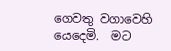ගෙවතු වගාවෙහි යෙදෙමි.  මට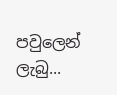පවුලෙන් ලැබු...